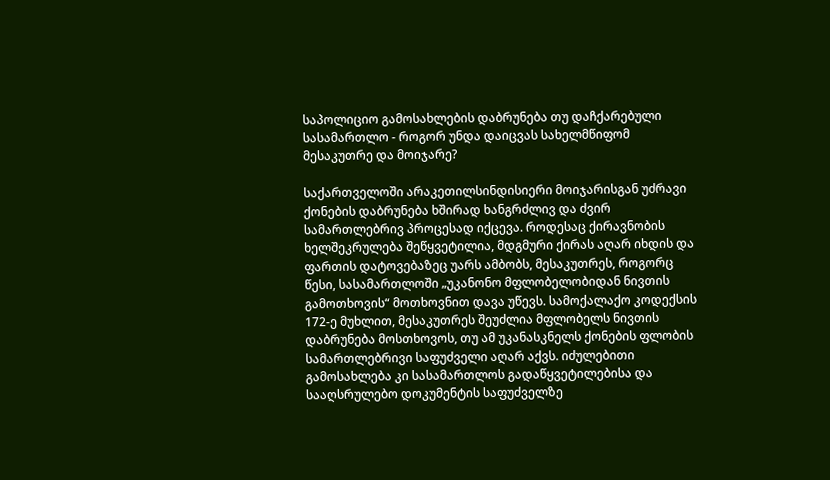საპოლიციო გამოსახლების დაბრუნება თუ დაჩქარებული სასამართლო - როგორ უნდა დაიცვას სახელმწიფომ მესაკუთრე და მოიჯარე?

საქართველოში არაკეთილსინდისიერი მოიჯარისგან უძრავი ქონების დაბრუნება ხშირად ხანგრძლივ და ძვირ სამართლებრივ პროცესად იქცევა. როდესაც ქირავნობის ხელშეკრულება შეწყვეტილია, მდგმური ქირას აღარ იხდის და ფართის დატოვებაზეც უარს ამბობს, მესაკუთრეს, როგორც წესი, სასამართლოში „უკანონო მფლობელობიდან ნივთის გამოთხოვის“ მოთხოვნით დავა უწევს. სამოქალაქო კოდექსის 172-ე მუხლით, მესაკუთრეს შეუძლია მფლობელს ნივთის დაბრუნება მოსთხოვოს, თუ ამ უკანასკნელს ქონების ფლობის სამართლებრივი საფუძველი აღარ აქვს. იძულებითი გამოსახლება კი სასამართლოს გადაწყვეტილებისა და სააღსრულებო დოკუმენტის საფუძველზე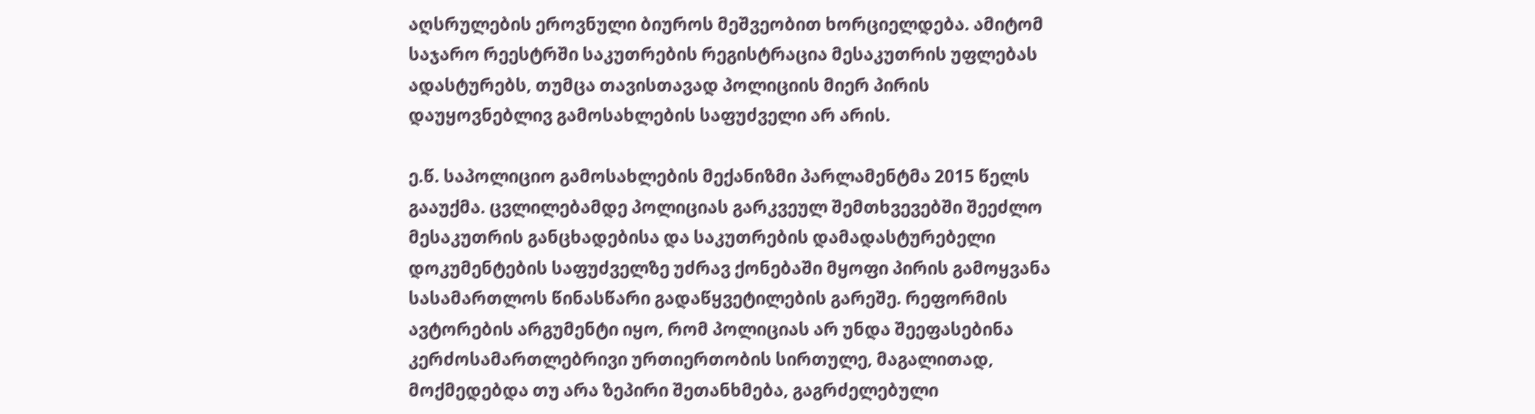აღსრულების ეროვნული ბიუროს მეშვეობით ხორციელდება. ამიტომ საჯარო რეესტრში საკუთრების რეგისტრაცია მესაკუთრის უფლებას ადასტურებს, თუმცა თავისთავად პოლიციის მიერ პირის დაუყოვნებლივ გამოსახლების საფუძველი არ არის.

ე.წ. საპოლიციო გამოსახლების მექანიზმი პარლამენტმა 2015 წელს გააუქმა. ცვლილებამდე პოლიციას გარკვეულ შემთხვევებში შეეძლო მესაკუთრის განცხადებისა და საკუთრების დამადასტურებელი დოკუმენტების საფუძველზე უძრავ ქონებაში მყოფი პირის გამოყვანა სასამართლოს წინასწარი გადაწყვეტილების გარეშე. რეფორმის ავტორების არგუმენტი იყო, რომ პოლიციას არ უნდა შეეფასებინა კერძოსამართლებრივი ურთიერთობის სირთულე, მაგალითად, მოქმედებდა თუ არა ზეპირი შეთანხმება, გაგრძელებული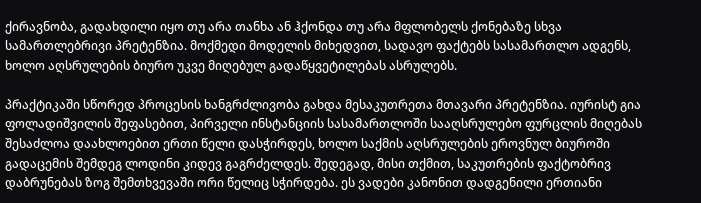ქირავნობა, გადახდილი იყო თუ არა თანხა ან ჰქონდა თუ არა მფლობელს ქონებაზე სხვა სამართლებრივი პრეტენზია. მოქმედი მოდელის მიხედვით, სადავო ფაქტებს სასამართლო ადგენს, ხოლო აღსრულების ბიურო უკვე მიღებულ გადაწყვეტილებას ასრულებს.

პრაქტიკაში სწორედ პროცესის ხანგრძლივობა გახდა მესაკუთრეთა მთავარი პრეტენზია. იურისტ გია ფოლადიშვილის შეფასებით, პირველი ინსტანციის სასამართლოში სააღსრულებო ფურცლის მიღებას შესაძლოა დაახლოებით ერთი წელი დასჭირდეს, ხოლო საქმის აღსრულების ეროვნულ ბიუროში გადაცემის შემდეგ ლოდინი კიდევ გაგრძელდეს. შედეგად, მისი თქმით, საკუთრების ფაქტობრივ დაბრუნებას ზოგ შემთხვევაში ორი წელიც სჭირდება. ეს ვადები კანონით დადგენილი ერთიანი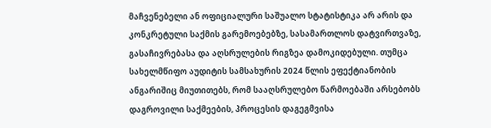მაჩვენებელი ან ოფიციალური საშუალო სტატისტიკა არ არის და კონკრეტული საქმის გარემოებებზე, სასამართლოს დატვირთვაზე, გასაჩივრებასა და აღსრულების რიგზეა დამოკიდებული. თუმცა სახელმწიფო აუდიტის სამსახურის 2024 წლის ეფექტიანობის ანგარიშიც მიუთითებს, რომ სააღსრულებო წარმოებაში არსებობს დაგროვილი საქმეების, პროცესის დაგეგმვისა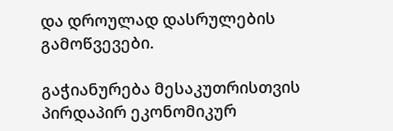და დროულად დასრულების გამოწვევები.

გაჭიანურება მესაკუთრისთვის პირდაპირ ეკონომიკურ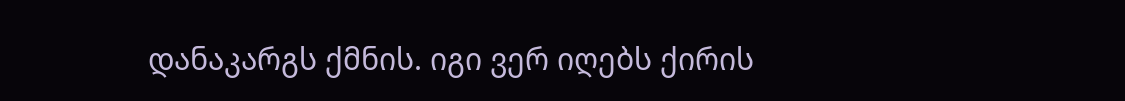დანაკარგს ქმნის. იგი ვერ იღებს ქირის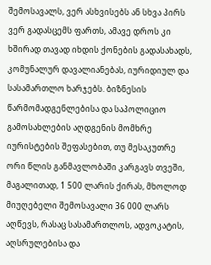შემოსავალს, ვერ ასხვისებს ან სხვა პირს ვერ გადასცემს ფართს, ამავე დროს კი ხშირად თავად იხდის ქონების გადასახადს, კომუნალურ დავალიანებას, იურიდიულ და სასამართლო ხარჯებს. ბიზნესის წარმომადგენლებისა და საპოლიციო გამოსახლების აღდგენის მომხრე იურისტების შეფასებით, თუ მესაკუთრე ორი წლის განმავლობაში კარგავს თვეში, მაგალითად, 1 500 ლარის ქირას, მხოლოდ მიუღებელი შემოსავალი 36 000 ლარს აღწევს, რასაც სასამართლოს, ადვოკატის, აღსრულებისა და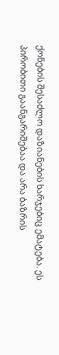ქონების შესაძლო დაზიანების ხარჯებიც ემატება. ეს პირობითი გაანგარიშებაა და არა ბაზრის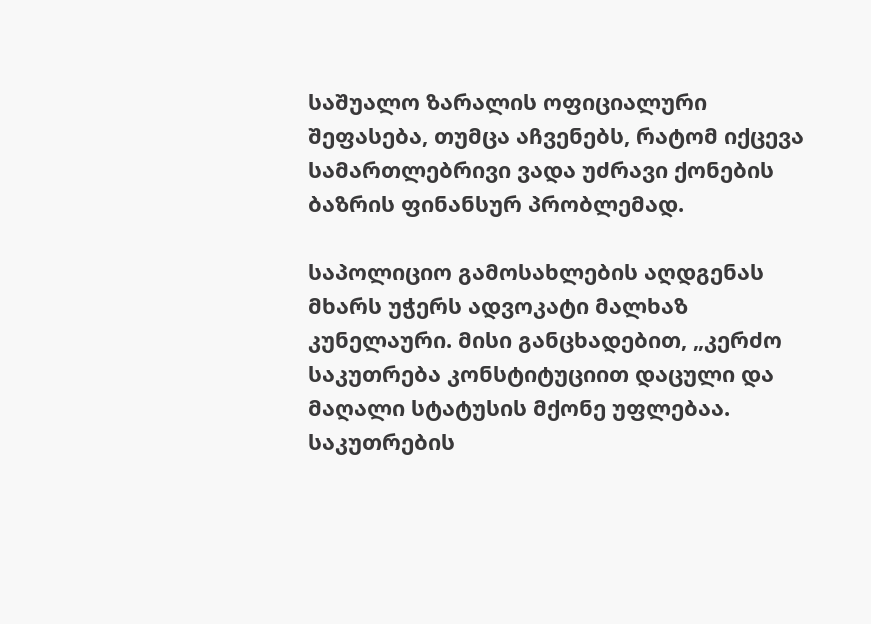საშუალო ზარალის ოფიციალური შეფასება, თუმცა აჩვენებს, რატომ იქცევა სამართლებრივი ვადა უძრავი ქონების ბაზრის ფინანსურ პრობლემად.

საპოლიციო გამოსახლების აღდგენას მხარს უჭერს ადვოკატი მალხაზ კუნელაური. მისი განცხადებით, „კერძო საკუთრება კონსტიტუციით დაცული და მაღალი სტატუსის მქონე უფლებაა. საკუთრების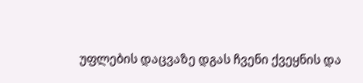უფლების დაცვაზე დგას ჩვენი ქვეყნის და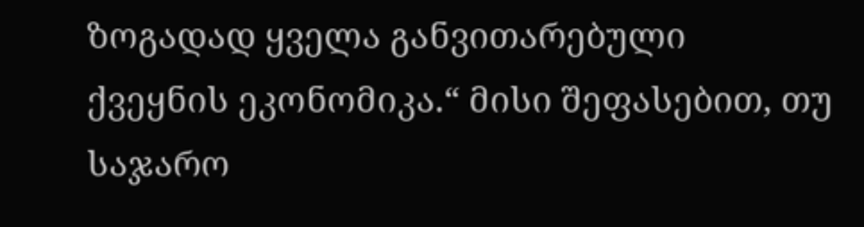ზოგადად ყველა განვითარებული ქვეყნის ეკონომიკა.“ მისი შეფასებით, თუ საჯარო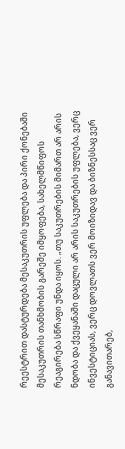რეესტრით დასტურდება მესაკუთრის უფლება და პირი ქონებაში მესაკუთრის თანხმობის გარეშე იმყოფება, სახელმწიფოს რეაგირება სწრაფი უნდა იყოს. „თუ საკუთრების მიმართ არ არის ნდობა და ქვეყანაში დაცული არ არის საკუთრების უფლება, ვერც ინვესტიციას, ვერც დოვლათს ვერ მოიზიდავ და ბიზნესსაც ვერ განავითარებ,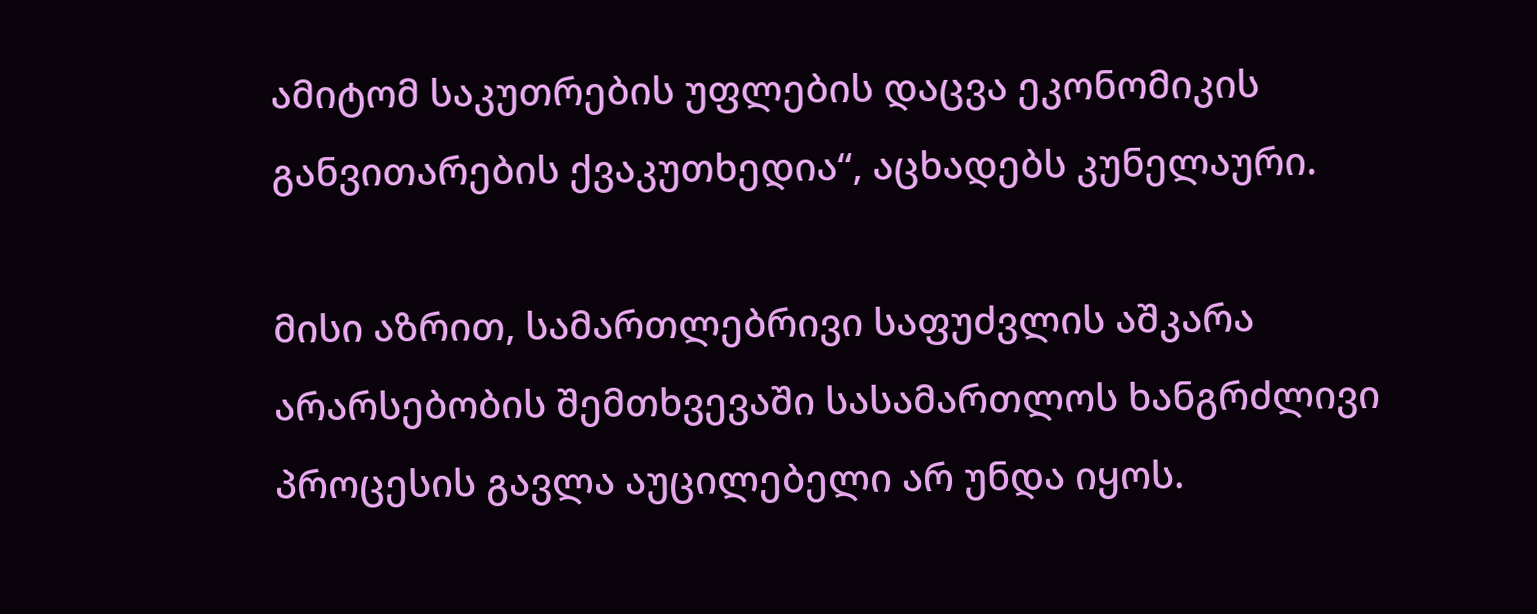ამიტომ საკუთრების უფლების დაცვა ეკონომიკის განვითარების ქვაკუთხედია“, აცხადებს კუნელაური.

მისი აზრით, სამართლებრივი საფუძვლის აშკარა არარსებობის შემთხვევაში სასამართლოს ხანგრძლივი პროცესის გავლა აუცილებელი არ უნდა იყოს.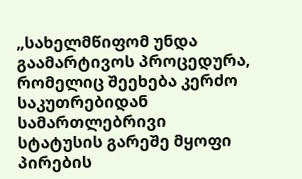„სახელმწიფომ უნდა გაამარტივოს პროცედურა, რომელიც შეეხება კერძო საკუთრებიდან სამართლებრივი სტატუსის გარეშე მყოფი პირების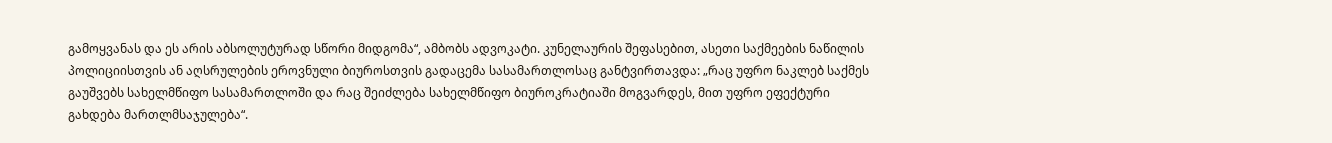გამოყვანას და ეს არის აბსოლუტურად სწორი მიდგომა“, ამბობს ადვოკატი. კუნელაურის შეფასებით, ასეთი საქმეების ნაწილის პოლიციისთვის ან აღსრულების ეროვნული ბიუროსთვის გადაცემა სასამართლოსაც განტვირთავდა: „რაც უფრო ნაკლებ საქმეს გაუშვებს სახელმწიფო სასამართლოში და რაც შეიძლება სახელმწიფო ბიუროკრატიაში მოგვარდეს, მით უფრო ეფექტური გახდება მართლმსაჯულება“.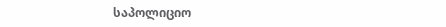საპოლიციო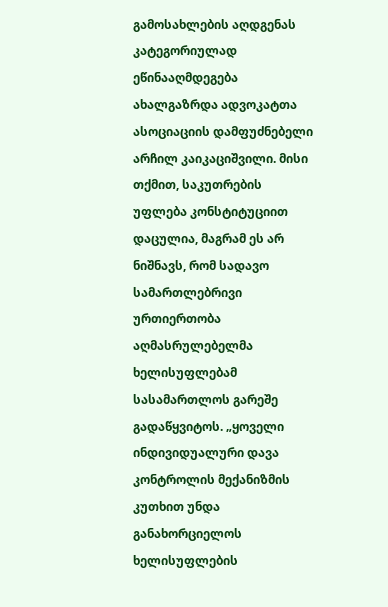გამოსახლების აღდგენას კატეგორიულად ეწინააღმდეგება ახალგაზრდა ადვოკატთა ასოციაციის დამფუძნებელი არჩილ კაიკაციშვილი. მისი თქმით, საკუთრების უფლება კონსტიტუციით დაცულია, მაგრამ ეს არ ნიშნავს, რომ სადავო სამართლებრივი ურთიერთობა აღმასრულებელმა ხელისუფლებამ სასამართლოს გარეშე გადაწყვიტოს. „ყოველი ინდივიდუალური დავა კონტროლის მექანიზმის კუთხით უნდა განახორციელოს ხელისუფლების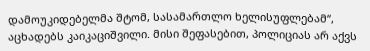დამოუკიდებელმა შტომ, სასამართლო ხელისუფლებამ“, აცხადებს კაიკაციშვილი. მისი შეფასებით, პოლიციას არ აქვს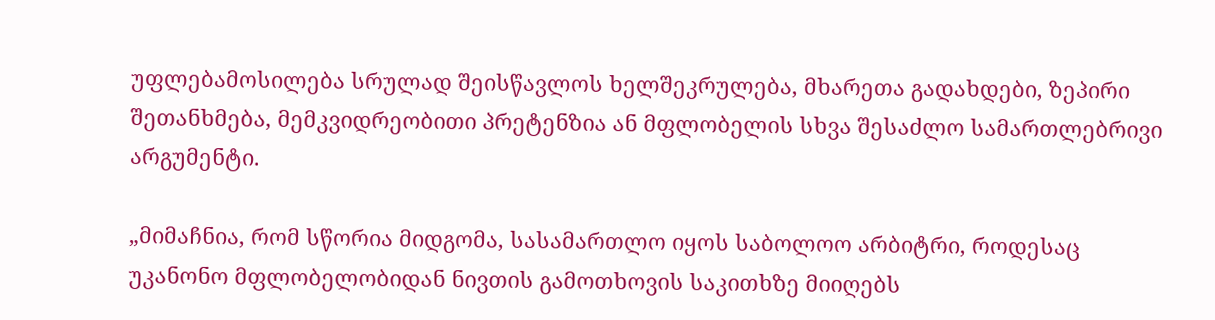უფლებამოსილება სრულად შეისწავლოს ხელშეკრულება, მხარეთა გადახდები, ზეპირი შეთანხმება, მემკვიდრეობითი პრეტენზია ან მფლობელის სხვა შესაძლო სამართლებრივი არგუმენტი.

„მიმაჩნია, რომ სწორია მიდგომა, სასამართლო იყოს საბოლოო არბიტრი, როდესაც უკანონო მფლობელობიდან ნივთის გამოთხოვის საკითხზე მიიღებს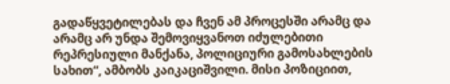გადაწყვეტილებას და ჩვენ ამ პროცესში არამც და არამც არ უნდა შემოვიყვანოთ იძულებითი რეპრესიული მანქანა, პოლიციური გამოსახლების სახით“, ამბობს კაიკაციშვილი. მისი პოზიციით,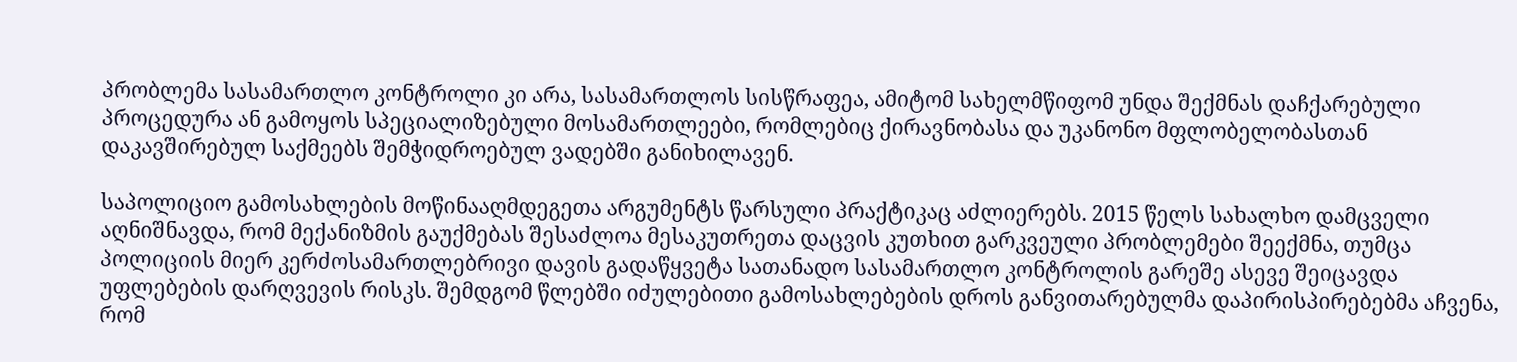პრობლემა სასამართლო კონტროლი კი არა, სასამართლოს სისწრაფეა, ამიტომ სახელმწიფომ უნდა შექმნას დაჩქარებული პროცედურა ან გამოყოს სპეციალიზებული მოსამართლეები, რომლებიც ქირავნობასა და უკანონო მფლობელობასთან დაკავშირებულ საქმეებს შემჭიდროებულ ვადებში განიხილავენ.

საპოლიციო გამოსახლების მოწინააღმდეგეთა არგუმენტს წარსული პრაქტიკაც აძლიერებს. 2015 წელს სახალხო დამცველი აღნიშნავდა, რომ მექანიზმის გაუქმებას შესაძლოა მესაკუთრეთა დაცვის კუთხით გარკვეული პრობლემები შეექმნა, თუმცა პოლიციის მიერ კერძოსამართლებრივი დავის გადაწყვეტა სათანადო სასამართლო კონტროლის გარეშე ასევე შეიცავდა უფლებების დარღვევის რისკს. შემდგომ წლებში იძულებითი გამოსახლებების დროს განვითარებულმა დაპირისპირებებმა აჩვენა, რომ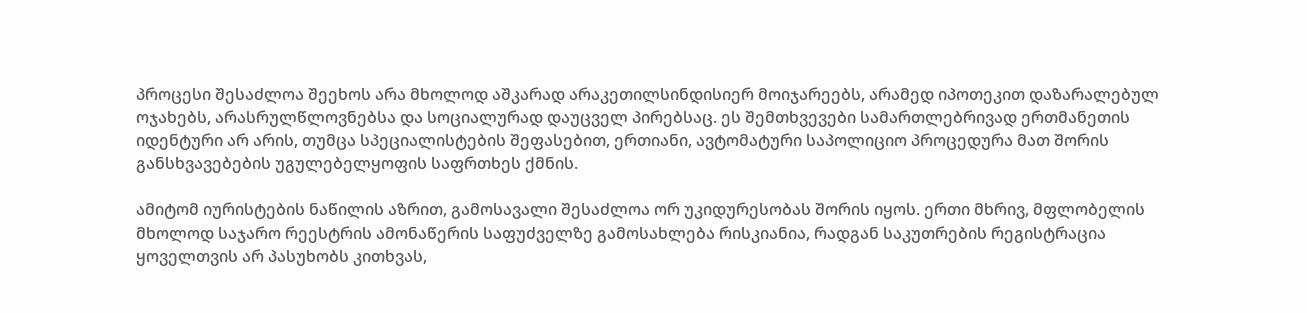პროცესი შესაძლოა შეეხოს არა მხოლოდ აშკარად არაკეთილსინდისიერ მოიჯარეებს, არამედ იპოთეკით დაზარალებულ ოჯახებს, არასრულწლოვნებსა და სოციალურად დაუცველ პირებსაც. ეს შემთხვევები სამართლებრივად ერთმანეთის იდენტური არ არის, თუმცა სპეციალისტების შეფასებით, ერთიანი, ავტომატური საპოლიციო პროცედურა მათ შორის განსხვავებების უგულებელყოფის საფრთხეს ქმნის.

ამიტომ იურისტების ნაწილის აზრით, გამოსავალი შესაძლოა ორ უკიდურესობას შორის იყოს. ერთი მხრივ, მფლობელის მხოლოდ საჯარო რეესტრის ამონაწერის საფუძველზე გამოსახლება რისკიანია, რადგან საკუთრების რეგისტრაცია ყოველთვის არ პასუხობს კითხვას,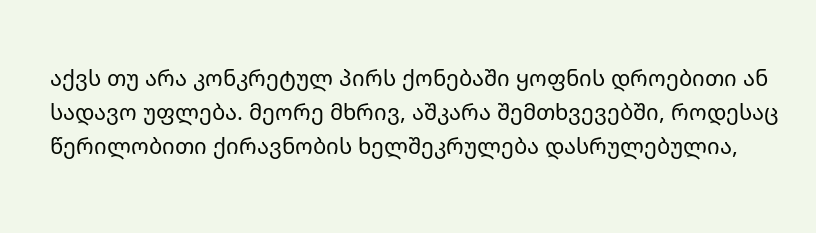აქვს თუ არა კონკრეტულ პირს ქონებაში ყოფნის დროებითი ან სადავო უფლება. მეორე მხრივ, აშკარა შემთხვევებში, როდესაც წერილობითი ქირავნობის ხელშეკრულება დასრულებულია,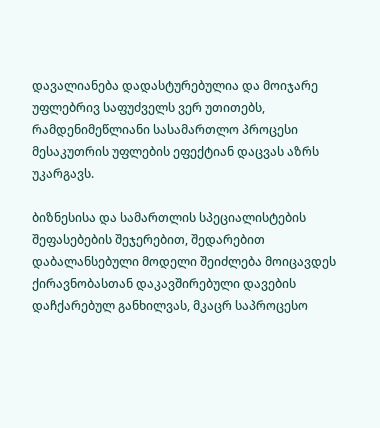დავალიანება დადასტურებულია და მოიჯარე უფლებრივ საფუძველს ვერ უთითებს, რამდენიმეწლიანი სასამართლო პროცესი მესაკუთრის უფლების ეფექტიან დაცვას აზრს უკარგავს.

ბიზნესისა და სამართლის სპეციალისტების შეფასებების შეჯერებით, შედარებით დაბალანსებული მოდელი შეიძლება მოიცავდეს ქირავნობასთან დაკავშირებული დავების დაჩქარებულ განხილვას, მკაცრ საპროცესო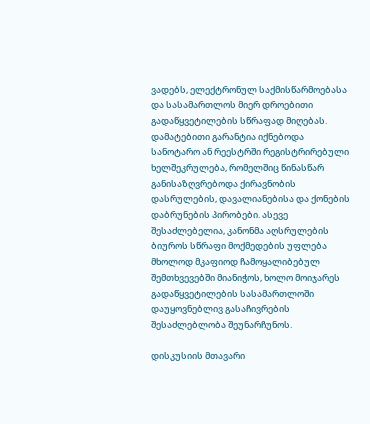ვადებს, ელექტრონულ საქმისწარმოებასა და სასამართლოს მიერ დროებითი გადაწყვეტილების სწრაფად მიღებას. დამატებითი გარანტია იქნებოდა სანოტარო ან რეესტრში რეგისტრირებული ხელშეკრულება, რომელშიც წინასწარ განისაზღვრებოდა ქირავნობის დასრულების, დავალიანებისა და ქონების დაბრუნების პირობები. ასევე შესაძლებელია, კანონმა აღსრულების ბიუროს სწრაფი მოქმედების უფლება მხოლოდ მკაფიოდ ჩამოყალიბებულ შემთხვევებში მიანიჭოს, ხოლო მოიჯარეს გადაწყვეტილების სასამართლოში დაუყოვნებლივ გასაჩივრების შესაძლებლობა შეუნარჩუნოს.

დისკუსიის მთავარი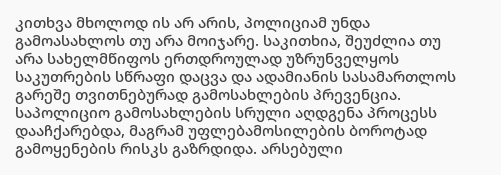კითხვა მხოლოდ ის არ არის, პოლიციამ უნდა გამოასახლოს თუ არა მოიჯარე. საკითხია, შეუძლია თუ არა სახელმწიფოს ერთდროულად უზრუნველყოს საკუთრების სწრაფი დაცვა და ადამიანის სასამართლოს გარეშე თვითნებურად გამოსახლების პრევენცია. საპოლიციო გამოსახლების სრული აღდგენა პროცესს დააჩქარებდა, მაგრამ უფლებამოსილების ბოროტად გამოყენების რისკს გაზრდიდა. არსებული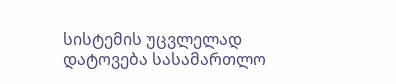სისტემის უცვლელად დატოვება სასამართლო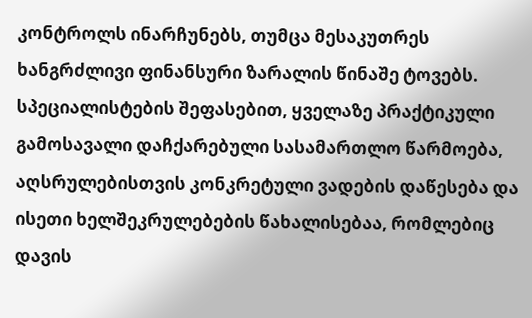კონტროლს ინარჩუნებს, თუმცა მესაკუთრეს ხანგრძლივი ფინანსური ზარალის წინაშე ტოვებს. სპეციალისტების შეფასებით, ყველაზე პრაქტიკული გამოსავალი დაჩქარებული სასამართლო წარმოება, აღსრულებისთვის კონკრეტული ვადების დაწესება და ისეთი ხელშეკრულებების წახალისებაა, რომლებიც დავის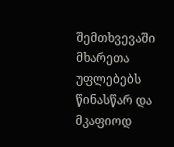შემთხვევაში მხარეთა უფლებებს წინასწარ და მკაფიოდ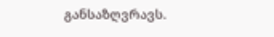განსაზღვრავს.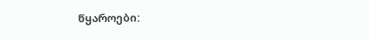წყაროები: